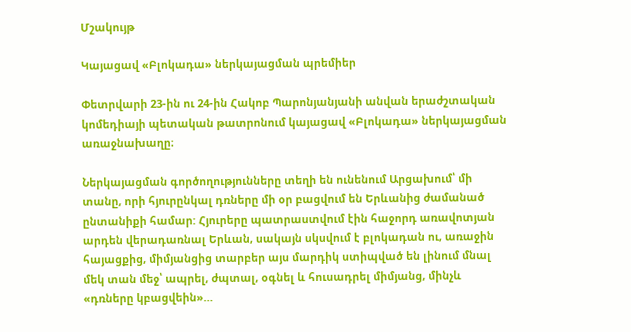Մշակույթ

Կայացավ «Բլոկադա» ներկայացման պրեմիեր

Փետրվարի 23-ին ու 24-ին Հակոբ Պարոնյանյանի անվան երաժշտական կոմեդիայի պետական թատրոնում կայացավ «Բլոկադա» ներկայացման առաջնախաղը։

Ներկայացման գործողությունները տեղի են ունենում Արցախում՝ մի տանը, որի հյուրընկալ դռները մի օր բացվում են Երևանից ժամանած ընտանիքի համար: Հյուրերը պատրաստվում էին հաջորդ առավոտյան արդեն վերադառնալ Երևան, սակայն սկսվում է բլոկադան ու, առաջին հայացքից, միմյանցից տարբեր այս մարդիկ ստիպված են լինում մնալ մեկ տան մեջ՝ ապրել, ժպտալ, օգնել և հուսադրել միմյանց, մինչև «դռները կբացվեին»…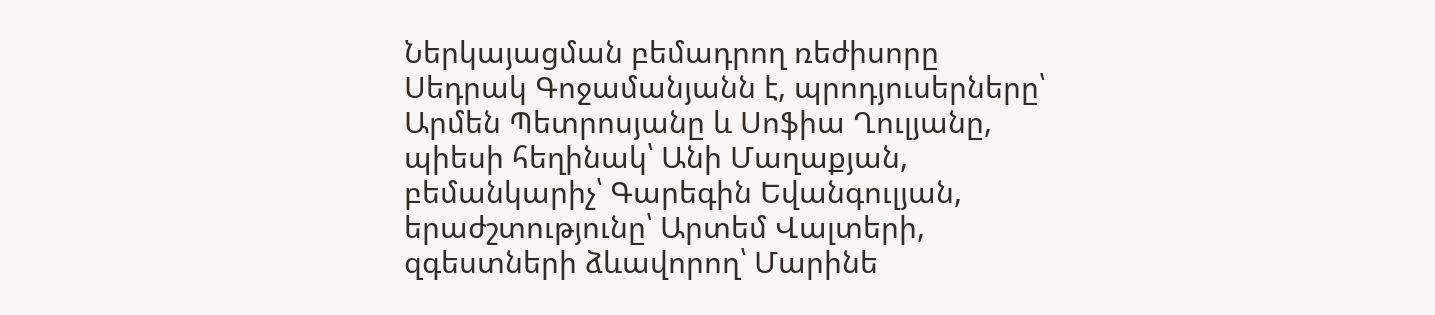Ներկայացման բեմադրող ռեժիսորը Սեդրակ Գոջամանյանն է, պրոդյուսերները՝ Արմեն Պետրոսյանը և Սոֆիա Ղուլյանը, պիեսի հեղինակ՝ Անի Մաղաքյան, բեմանկարիչ՝ Գարեգին Եվանգուլյան, երաժշտությունը՝ Արտեմ Վալտերի, զգեստների ձևավորող՝ Մարինե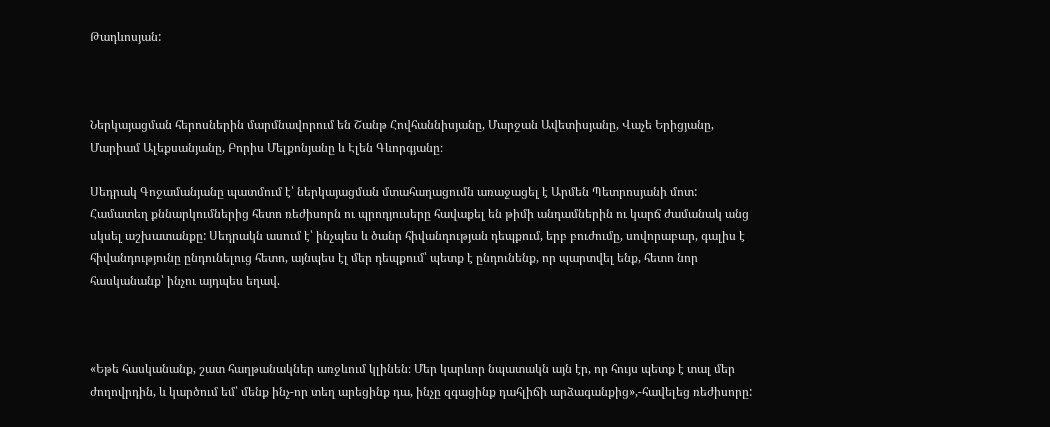Թադևոսյան:



Ներկայացման հերոսներին մարմնավորում են Շանթ Հովհաննիսյանը, Մարջան Ավետիսյանը, Վաչե Երիցյանը, Մարիամ Ալեքսանյանը, Բորիս Մելքոնյանը և Էլեն Գևորգյանը։

Սեդրակ Գոջամանյանը պատմում է՝ ներկայացման մտահաղացումն առաջացել է Արմեն Պետրոսյանի մոտ: Համատեղ քննարկումներից հետո ռեժիսորն ու պրոդյուսերը հավաքել են թիմի անդամներին ու կարճ ժամանակ անց սկսել աշխատանքը: Սեդրակն ասում է՝ ինչպես և ծանր հիվանդության դեպքում, երբ բուժումը, սովորաբար, գալիս է հիվանդությունը ընդունելուց հետո, այնպես էլ մեր դեպքում՝ պետք է ընդունենք, որ պարտվել ենք, հետո նոր հասկանանք՝ ինչու այդպես եղավ.



«Եթե հասկանանք, շատ հաղթանակներ առջևում կլինեն։ Մեր կարևոր նպատակն այն էր, որ հույս պետք է տալ մեր ժողովրդին, և կարծում եմ՝ մենք ինչ-որ տեղ արեցինք դա, ինչը զգացինք դահլիճի արձագանքից»,-հավելեց ռեժիսորը: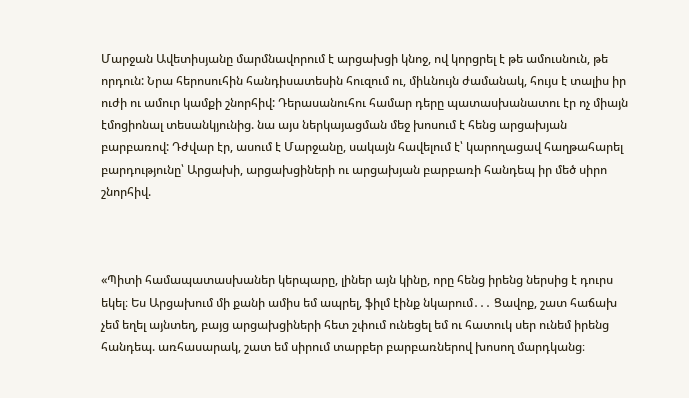Մարջան Ավետիսյանը մարմնավորում է արցախցի կնոջ, ով կորցրել է թե ամուսնուն, թե որդուն: Նրա հերոսուհին հանդիսատեսին հուզում ու, միևնույն ժամանակ, հույս է տալիս իր ուժի ու ամուր կամքի շնորհիվ: Դերասանուհու համար դերը պատասխանատու էր ոչ միայն էմոցիոնալ տեսանկյունից. նա այս ներկայացման մեջ խոսում է հենց արցախյան բարբառով: Դժվար էր, ասում է Մարջանը, սակայն հավելում է՝ կարողացավ հաղթահարել բարդությունը՝ Արցախի, արցախցիների ու արցախյան բարբառի հանդեպ իր մեծ սիրո շնորհիվ.



«Պիտի համապատասխաներ կերպարը, լիներ այն կինը, որը հենց իրենց ներսից է դուրս եկել։ Ես Արցախում մի քանի ամիս եմ ապրել, ֆիլմ էինք նկարում․․․ Ցավոք, շատ հաճախ չեմ եղել այնտեղ, բայց արցախցիների հետ շփում ունեցել եմ ու հատուկ սեր ունեմ իրենց հանդեպ. առհասարակ, շատ եմ սիրում տարբեր բարբառներով խոսող մարդկանց։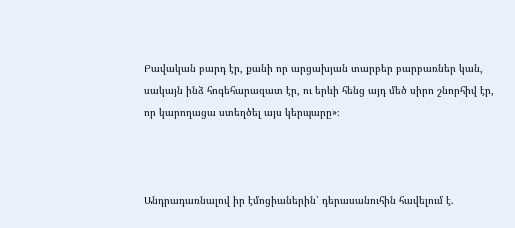Բավական բարդ էր, քանի որ արցախյան տարբեր բարբառներ կան, սակայն ինձ հոգեհարազատ էր, ու երևի հենց այդ մեծ սիրո շնորհիվ էր, որ կարողացա ստեղծել այս կերպարը»։



Անդրադառնալով իր էմոցիաներին՝ դերասանուհին հավելում է.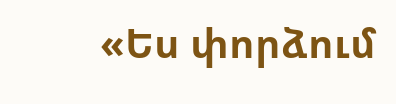«Ես փորձում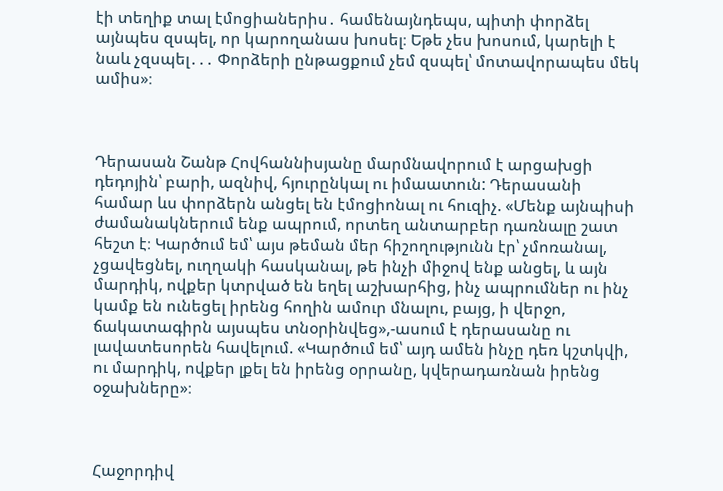էի տեղիք տալ էմոցիաներիս․ համենայնդեպս, պիտի փորձել այնպես զսպել, որ կարողանաս խոսել։ Եթե չես խոսում, կարելի է նաև չզսպել․․․ Փորձերի ընթացքում չեմ զսպել՝ մոտավորապես մեկ ամիս»։



Դերասան Շանթ Հովհաննիսյանը մարմնավորում է արցախցի դեդոյին՝ բարի, ազնիվ, հյուրընկալ ու իմաատուն: Դերասանի համար ևս փորձերն անցել են էմոցիոնալ ու հուզիչ. «Մենք այնպիսի ժամանակներում ենք ապրում, որտեղ անտարբեր դառնալը շատ հեշտ է։ Կարծում եմ՝ այս թեման մեր հիշողությունն էր՝ չմոռանալ, չցավեցնել, ուղղակի հասկանալ, թե ինչի միջով ենք անցել, և այն մարդիկ, ովքեր կտրված են եղել աշխարհից, ինչ ապրումներ ու ինչ կամք են ունեցել իրենց հողին ամուր մնալու, բայց, ի վերջո, ճակատագիրն այսպես տնօրինվեց»,-ասում է դերասանը ու լավատեսորեն հավելում. «Կարծում եմ՝ այդ ամեն ինչը դեռ կշտկվի, ու մարդիկ, ովքեր լքել են իրենց օրրանը, կվերադառնան իրենց օջախները»։



Հաջորդիվ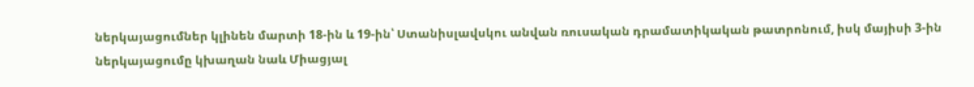ներկայացումներ կլինեն մարտի 18-ին և 19-ին՝ Ստանիսլավսկու անվան ռուսական դրամատիկական թատրոնում, իսկ մայիսի 3-ին ներկայացումը կխաղան նաև Միացյալ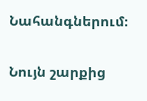Նահանգներում։

Նույն շարքից